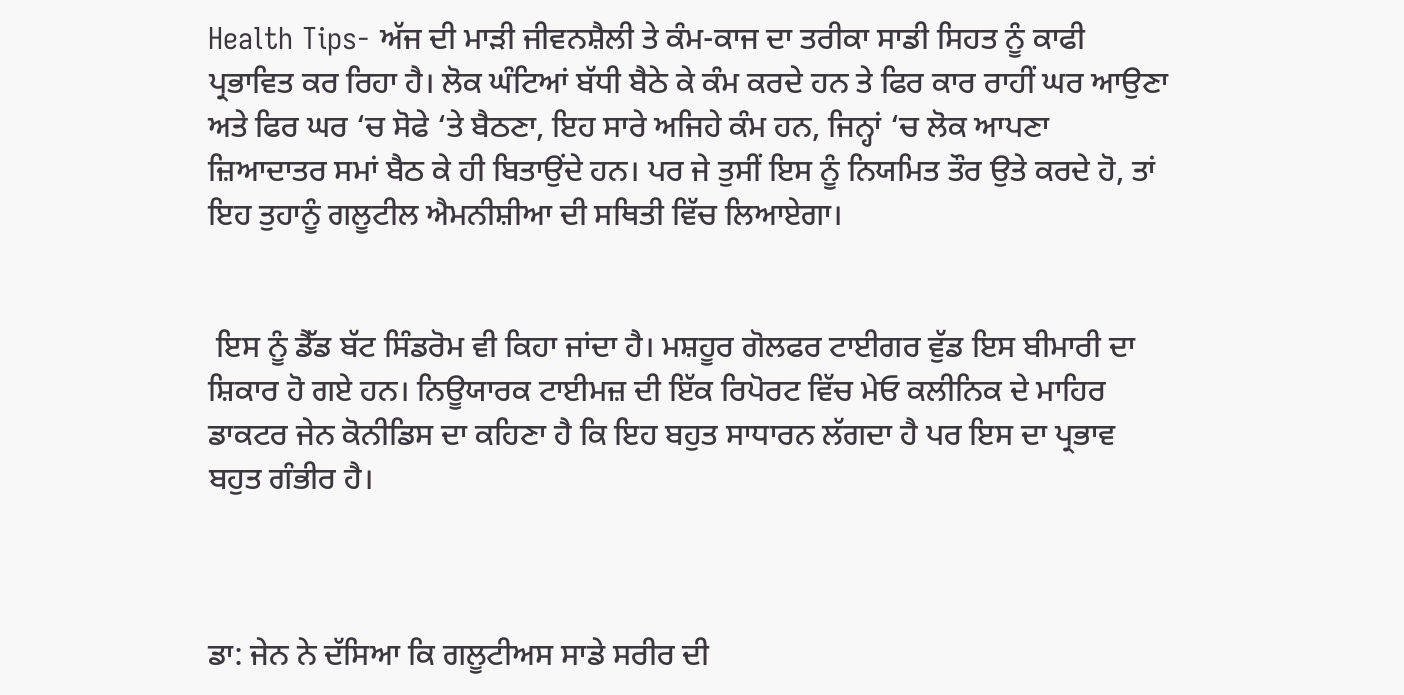Health Tips- ਅੱਜ ਦੀ ਮਾੜੀ ਜੀਵਨਸ਼ੈਲੀ ਤੇ ਕੰਮ-ਕਾਜ ਦਾ ਤਰੀਕਾ ਸਾਡੀ ਸਿਹਤ ਨੂੰ ਕਾਫੀ ਪ੍ਰਭਾਵਿਤ ਕਰ ਰਿਹਾ ਹੈ। ਲੋਕ ਘੰਟਿਆਂ ਬੱਧੀ ਬੈਠੇ ਕੇ ਕੰਮ ਕਰਦੇ ਹਨ ਤੇ ਫਿਰ ਕਾਰ ਰਾਹੀਂ ਘਰ ਆਉਣਾ ਅਤੇ ਫਿਰ ਘਰ ‘ਚ ਸੋਫੇ ‘ਤੇ ਬੈਠਣਾ, ਇਹ ਸਾਰੇ ਅਜਿਹੇ ਕੰਮ ਹਨ, ਜਿਨ੍ਹਾਂ ‘ਚ ਲੋਕ ਆਪਣਾ ਜ਼ਿਆਦਾਤਰ ਸਮਾਂ ਬੈਠ ਕੇ ਹੀ ਬਿਤਾਉਂਦੇ ਹਨ। ਪਰ ਜੇ ਤੁਸੀਂ ਇਸ ਨੂੰ ਨਿਯਮਿਤ ਤੌਰ ਉਤੇ ਕਰਦੇ ਹੋ, ਤਾਂ ਇਹ ਤੁਹਾਨੂੰ ਗਲੂਟੀਲ ਐਮਨੀਸ਼ੀਆ ਦੀ ਸਥਿਤੀ ਵਿੱਚ ਲਿਆਏਗਾ।


 ਇਸ ਨੂੰ ਡੈੱਡ ਬੱਟ ਸਿੰਡਰੋਮ ਵੀ ਕਿਹਾ ਜਾਂਦਾ ਹੈ। ਮਸ਼ਹੂਰ ਗੋਲਫਰ ਟਾਈਗਰ ਵੁੱਡ ਇਸ ਬੀਮਾਰੀ ਦਾ ਸ਼ਿਕਾਰ ਹੋ ਗਏ ਹਨ। ਨਿਊਯਾਰਕ ਟਾਈਮਜ਼ ਦੀ ਇੱਕ ਰਿਪੋਰਟ ਵਿੱਚ ਮੇਓ ਕਲੀਨਿਕ ਦੇ ਮਾਹਿਰ ਡਾਕਟਰ ਜੇਨ ਕੋਨੀਡਿਸ ਦਾ ਕਹਿਣਾ ਹੈ ਕਿ ਇਹ ਬਹੁਤ ਸਾਧਾਰਨ ਲੱਗਦਾ ਹੈ ਪਰ ਇਸ ਦਾ ਪ੍ਰਭਾਵ ਬਹੁਤ ਗੰਭੀਰ ਹੈ।



ਡਾ: ਜੇਨ ਨੇ ਦੱਸਿਆ ਕਿ ਗਲੂਟੀਅਸ ਸਾਡੇ ਸਰੀਰ ਦੀ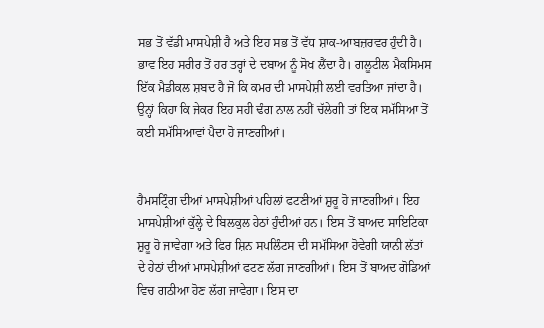ਸਭ ਤੋਂ ਵੱਡੀ ਮਾਸਪੇਸ਼ੀ ਹੈ ਅਤੇ ਇਹ ਸਭ ਤੋਂ ਵੱਧ ਸ਼ਾਕ-ਆਬਜ਼ਰਵਰ ਹੁੰਦੀ ਹੈ। ਭਾਵ ਇਹ ਸਰੀਰ ਤੋਂ ਹਰ ਤਰ੍ਹਾਂ ਦੇ ਦਬਾਅ ਨੂੰ ਸੋਖ ਲੈਂਦਾ ਹੈ। ਗਲੂਟੀਲ ਮੈਕਸਿਮਸ ਇੱਕ ਮੈਡੀਕਲ ਸ਼ਬਦ ਹੈ ਜੋ ਕਿ ਕਮਰ ਦੀ ਮਾਸਪੇਸ਼ੀ ਲਈ ਵਰਤਿਆ ਜਾਂਦਾ ਹੈ। ਉਨ੍ਹਾਂ ਕਿਹਾ ਕਿ ਜੇਕਰ ਇਹ ਸਹੀ ਢੰਗ ਨਾਲ ਨਹੀਂ ਚੱਲੇਗੀ ਤਾਂ ਇਕ ਸਮੱਸਿਆ ਤੋਂ ਕਈ ਸਮੱਸਿਆਵਾਂ ਪੈਦਾ ਹੋ ਜਾਣਗੀਆਂ।


ਹੈਮਸਟ੍ਰਿੰਗ ਦੀਆਂ ਮਾਸਪੇਸ਼ੀਆਂ ਪਹਿਲਾਂ ਫਟਣੀਆਂ ਸ਼ੁਰੂ ਹੋ ਜਾਣਗੀਆਂ। ਇਹ ਮਾਸਪੇਸ਼ੀਆਂ ਕੁੱਲ੍ਹੇ ਦੇ ਬਿਲਕੁਲ ਹੇਠਾਂ ਹੁੰਦੀਆਂ ਹਨ। ਇਸ ਤੋਂ ਬਾਅਦ ਸਾਇਟਿਕਾ ਸ਼ੁਰੂ ਹੋ ਜਾਵੇਗਾ ਅਤੇ ਫਿਰ ਸ਼ਿਨ ਸਪਲਿੰਟਸ ਦੀ ਸਮੱਸਿਆ ਹੋਵੇਗੀ ਯਾਨੀ ਲੱਤਾਂ ਦੇ ਹੇਠਾਂ ਦੀਆਂ ਮਾਸਪੇਸ਼ੀਆਂ ਫਟਣ ਲੱਗ ਜਾਣਗੀਆਂ। ਇਸ ਤੋਂ ਬਾਅਦ ਗੋਡਿਆਂ ਵਿਚ ਗਠੀਆ ਹੋਣ ਲੱਗ ਜਾਵੇਗਾ। ਇਸ ਦਾ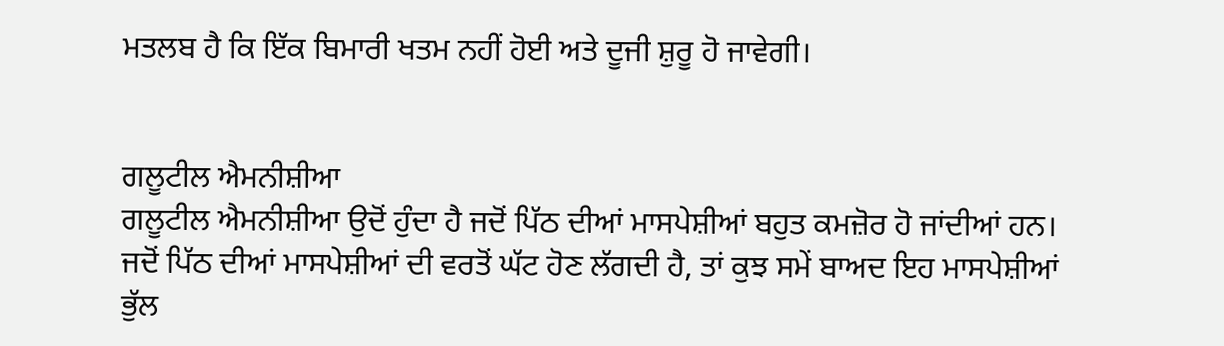ਮਤਲਬ ਹੈ ਕਿ ਇੱਕ ਬਿਮਾਰੀ ਖਤਮ ਨਹੀਂ ਹੋਈ ਅਤੇ ਦੂਜੀ ਸ਼ੁਰੂ ਹੋ ਜਾਵੇਗੀ।


ਗਲੂਟੀਲ ਐਮਨੀਸ਼ੀਆ
ਗਲੂਟੀਲ ਐਮਨੀਸ਼ੀਆ ਉਦੋਂ ਹੁੰਦਾ ਹੈ ਜਦੋਂ ਪਿੱਠ ਦੀਆਂ ਮਾਸਪੇਸ਼ੀਆਂ ਬਹੁਤ ਕਮਜ਼ੋਰ ਹੋ ਜਾਂਦੀਆਂ ਹਨ। ਜਦੋਂ ਪਿੱਠ ਦੀਆਂ ਮਾਸਪੇਸ਼ੀਆਂ ਦੀ ਵਰਤੋਂ ਘੱਟ ਹੋਣ ਲੱਗਦੀ ਹੈ, ਤਾਂ ਕੁਝ ਸਮੇਂ ਬਾਅਦ ਇਹ ਮਾਸਪੇਸ਼ੀਆਂ ਭੁੱਲ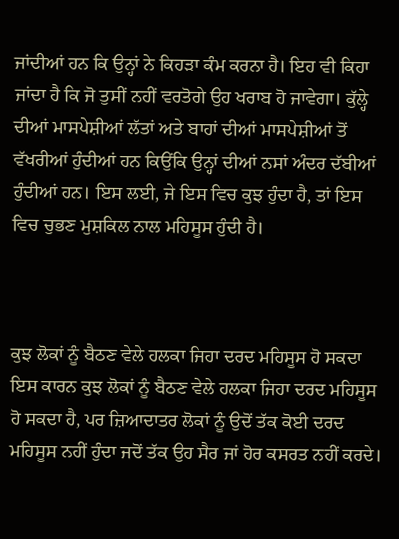ਜਾਂਦੀਆਂ ਹਨ ਕਿ ਉਨ੍ਹਾਂ ਨੇ ਕਿਹੜਾ ਕੰਮ ਕਰਨਾ ਹੈ। ਇਹ ਵੀ ਕਿਹਾ ਜਾਂਦਾ ਹੈ ਕਿ ਜੋ ਤੁਸੀਂ ਨਹੀਂ ਵਰਤੋਗੇ ਉਹ ਖਰਾਬ ਹੋ ਜਾਵੇਗਾ। ਕੁੱਲ੍ਹੇ ਦੀਆਂ ਮਾਸਪੇਸ਼ੀਆਂ ਲੱਤਾਂ ਅਤੇ ਬਾਹਾਂ ਦੀਆਂ ਮਾਸਪੇਸ਼ੀਆਂ ਤੋਂ ਵੱਖਰੀਆਂ ਹੁੰਦੀਆਂ ਹਨ ਕਿਉਂਕਿ ਉਨ੍ਹਾਂ ਦੀਆਂ ਨਸਾਂ ਅੰਦਰ ਦੱਬੀਆਂ ਹੁੰਦੀਆਂ ਹਨ। ਇਸ ਲਈ, ਜੇ ਇਸ ਵਿਚ ਕੁਝ ਹੁੰਦਾ ਹੈ, ਤਾਂ ਇਸ ਵਿਚ ਚੁਭਣ ਮੁਸ਼ਕਿਲ ਨਾਲ ਮਹਿਸੂਸ ਹੁੰਦੀ ਹੈ।



ਕੁਝ ਲੋਕਾਂ ਨੂੰ ਬੈਠਣ ਵੇਲੇ ਹਲਕਾ ਜਿਹਾ ਦਰਦ ਮਹਿਸੂਸ ਹੋ ਸਕਦਾ
ਇਸ ਕਾਰਨ ਕੁਝ ਲੋਕਾਂ ਨੂੰ ਬੈਠਣ ਵੇਲੇ ਹਲਕਾ ਜਿਹਾ ਦਰਦ ਮਹਿਸੂਸ ਹੋ ਸਕਦਾ ਹੈ, ਪਰ ਜ਼ਿਆਦਾਤਰ ਲੋਕਾਂ ਨੂੰ ਉਦੋਂ ਤੱਕ ਕੋਈ ਦਰਦ ਮਹਿਸੂਸ ਨਹੀਂ ਹੁੰਦਾ ਜਦੋਂ ਤੱਕ ਉਹ ਸੈਰ ਜਾਂ ਹੋਰ ਕਸਰਤ ਨਹੀਂ ਕਰਦੇ।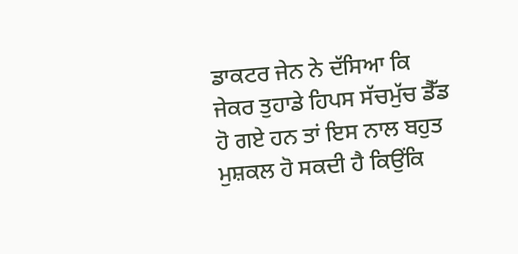ਡਾਕਟਰ ਜੇਨ ਨੇ ਦੱਸਿਆ ਕਿ ਜੇਕਰ ਤੁਹਾਡੇ ਹਿਪਸ ਸੱਚਮੁੱਚ ਡੈੱਡ ਹੋ ਗਏ ਹਨ ਤਾਂ ਇਸ ਨਾਲ ਬਹੁਤ ਮੁਸ਼ਕਲ ਹੋ ਸਕਦੀ ਹੈ ਕਿਉਂਕਿ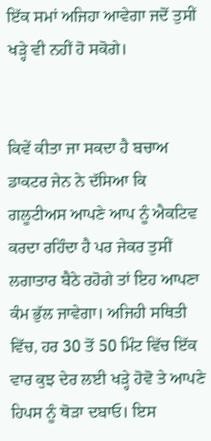ਇੱਕ ਸਮਾਂ ਅਜਿਹਾ ਆਵੇਗਾ ਜਦੋਂ ਤੁਸੀਂ ਖੜ੍ਹੇ ਵੀ ਨਹੀਂ ਹੋ ਸਕੋਗੇ।


ਕਿਵੇਂ ਕੀਤਾ ਜਾ ਸਕਦਾ ਹੈ ਬਚਾਅ
ਡਾਕਟਰ ਜੇਨ ਨੇ ਦੱਸਿਆ ਕਿ ਗਲੂਟੀਅਸ ਆਪਣੇ ਆਪ ਨੂੰ ਐਕਟਿਵ ਕਰਦਾ ਰਹਿੰਦਾ ਹੈ ਪਰ ਜੇਕਰ ਤੁਸੀਂ ਲਗਾਤਾਰ ਬੈਠੇ ਰਹੋਗੇ ਤਾਂ ਇਹ ਆਪਣਾ ਕੰਮ ਭੁੱਲ ਜਾਵੇਗਾ। ਅਜਿਹੀ ਸਥਿਤੀ ਵਿੱਚ, ਹਰ 30 ਤੋਂ 50 ਮਿੰਟ ਵਿੱਚ ਇੱਕ ਵਾਰ ਕੁਝ ਦੇਰ ਲਈ ਖੜ੍ਹੇ ਹੋਵੋ ਤੇ ਆਪਣੇ ਹਿਪਸ ਨੂੰ ਥੋੜਾ ਦਬਾਓ। ਇਸ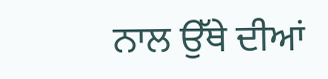ਨਾਲ ਉੱਥੇ ਦੀਆਂ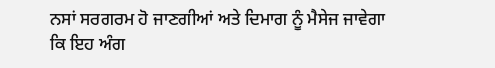ਨਸਾਂ ਸਰਗਰਮ ਹੋ ਜਾਣਗੀਆਂ ਅਤੇ ਦਿਮਾਗ ਨੂੰ ਮੈਸੇਜ ਜਾਵੇਗਾ ਕਿ ਇਹ ਅੰਗ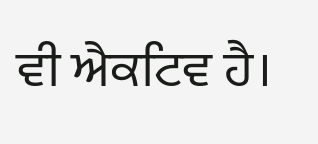ਵੀ ਐਕਟਿਵ ਹੈ।